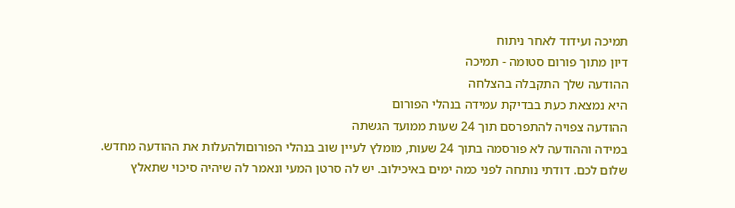תמיכה ועידוד לאחר ניתוח
דיון מתוך פורום סטומה - תמיכה
ההודעה שלך התקבלה בהצלחה
היא נמצאת כעת בבדיקת עמידה בנהלי הפורום
ההודעה צפויה להתפרסם תוך 24 שעות ממועד הגשתה
במידה וההודעה לא פורסמה בתוך 24 שעות, מומלץ לעיין שוב בנהלי הפורוםולהעלות את ההודעה מחדש.
שלום לכם. דודתי נותחה לפני כמה ימים באיכילוב. יש לה סרטן המעי ונאמר לה שיהיה סיכוי שתאלץ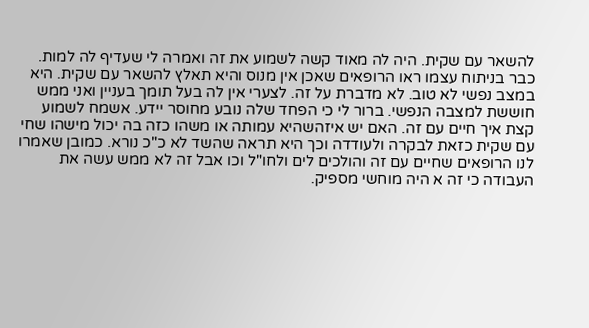להשאר עם שקית. היה לה מאוד קשה לשמוע את זה ואמרה לי שעדיף לה למות. כבר בניתוח עצמו ראו הרופאים שאכן אין מנוס והיא תאלץ להשאר עם שקית. היא במצב נפשי לא טוב. לא מדברת על זה. לצערי אין לה בעל תומך בעניין ואני ממש חוששת למצבה הנפשי. ברור לי כי הפחד שלה נובע מחוסר יידע. אשמח לשמוע קצת איך חיים עם זה. האם יש איזהשהיא עמותה או משהו כזה בה יכול מישהו שחי עם שקית כזאת לבקרה ולעודדה וכך היא תראה שהשד לא כ"כ נורא. כמובן שאמרו לנו הרופאים שחיים עם זה והולכים לים ולחו"ל וכו אבל זה לא ממש עשה את העבודה כי זה א היה מוחשי מספיק.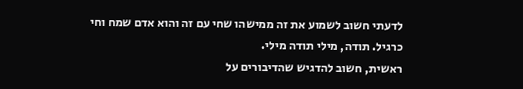לדעתי חשוב לשמוע את זה ממישהו שחי עם זה והוא אדם שמח וחי כרגיל. תודה, מילי תודה מילי.
ראשית, חשוב להדגיש שהדיבורים על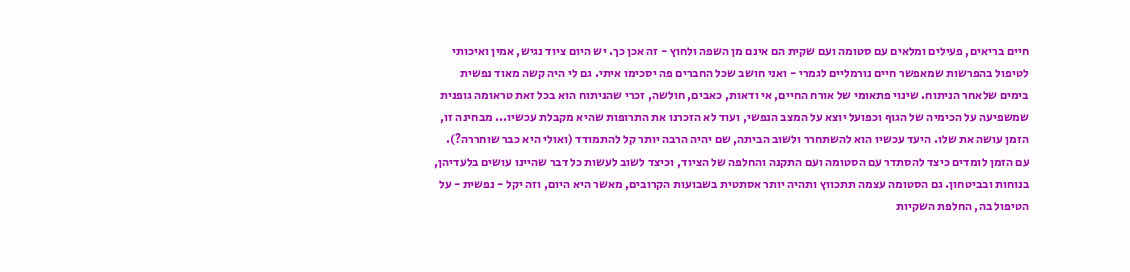חיים בריאים, פעילים ומלאים עם סטומה ועם שקית הם אינם מן השפה ולחוץ - זה אכן כך. יש היום ציוד נגיש, אמין ואיכותי לטיפול בהפרשות שמאפשר חיים נורמליים לגמרי - ואני חושב שכל החברים פה יסכימו איתי. גם לי היה קשה מאוד נפשית בימים שלאחר הניתוח. שינוי פתאומי של אורח החיים, אי ודאות, כאבים, חולשה, זכרי שהניתוח הוא בכל זאת טראומה גופנית שמשפיעה על הכימיה של הגוף וכפועל יוצא על המצב הנפשי, ועוד לא הזכרנו את התרופות שהיא מקבלת עכשיו... מבחינה זו, הזמן עושה את שלו. היעד עכשיו הוא להשתחרר ולשוב הביתה, שם יהיה הרבה יותר קל להתמודד (ואולי היא כבר שוחררה?). עם הזמן לומדים כיצד להסתדר עם הסטומה ועם התקנה והחלפה של הציוד, וכיצד לשוב לעשות כל דבר שהיינו עושים בלעדיהן, בנוחות ובביטחון. גם הסטומה עצמה תתכווץ ותהיה יותר אסתטית בשבועות הקרובים, מאשר היא היום, וזה יקל - נפשית - על הטיפול בה, החלפת השקיות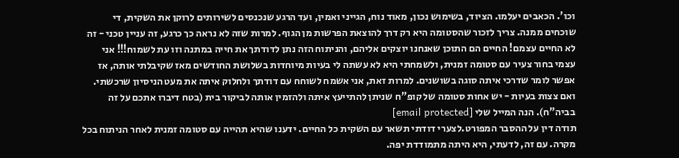וכו'. הכאבים יעלמו. הציוד, בשימוש נכון, מאוד נוח, הגייני ואמין, ועד הרגע שנכנסים לשירותים לרוקן את השקית, די שוכחים ממנה. צריך לזכור שהסטומה היא רק דרך להוצאת הפרשות מן הגוף. למרות שזה לא נראה כך כרגע, זה עניין טכני - זה לא החיים עצמם! החיים הם התוכן שאנחנו יוצקים אליהם, והניתוח הזה נתן לדודתך את חייה במתנה וזו עת לשמוח!!! אני עצמי בחור צעיר עם סטומה זמנית, ולשמחתי היא לא עשתה לי בעיות מיוחדות בשלושת החודשים מאז שקיבלתי אותה, אז אפשר לומר שדרכי איתה סוגה בשושנים. למרות זאת, אני אשמח לשוחח עם דודתך ולחלוק איתה את מעט הניסיון שרכשתי. ואם צצות בעיות - יש אחות סטומה של קופ"ח שניתן להתייעץ איתה ולהזמין אותה לביקור בית (בטח דיברו אתכם על זה בביה"ח). הנה המייל שלי [email protected]
תודה דין על ההסבר המפורט.לצערי דודתי תשאר עם השקית כל החיים. ידענו שהיא תהייה עם סטומה זמנית לאחר הניתוח בכל מקרה. עם זה, לדעתי, היא היתה מתמודדת יפה.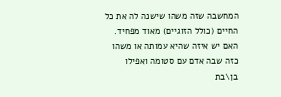המחשבה שזה משהו שישנה לה את כל החיים (כולל הזוגיים) מאוד מפחיד. האם יש איזה שהיא עמותה או משהו כזה שבה אדם עם סטומה ואפילו בן\בת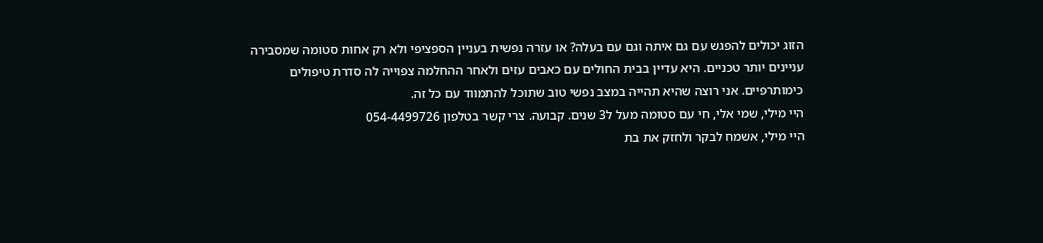הזוג יכולים להפגש עם גם איתה וגם עם בעלה? או עזרה נפשית בעניין הספציפי ולא רק אחות סטומה שמסבירה עניינים יותר טכניים. היא עדיין בבית החולים עם כאבים עזים ולאחר ההחלמה צפוייה לה סדרת טיפולים כימותרפיים. אני רוצה שהיא תהייה במצב נפשי טוב שתוכל להתמווד עם כל זה.
היי מילי, שמי אלי, חי עם סטומה מעל ל3 שנים. קבועה. צרי קשר בטלפון 054-4499726
היי מילי, אשמח לבקר ולחזק את בת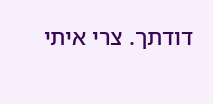דודתך. צרי איתי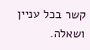קשר בכל עניין ושאלה.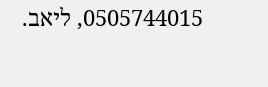0505744015, ליאב.